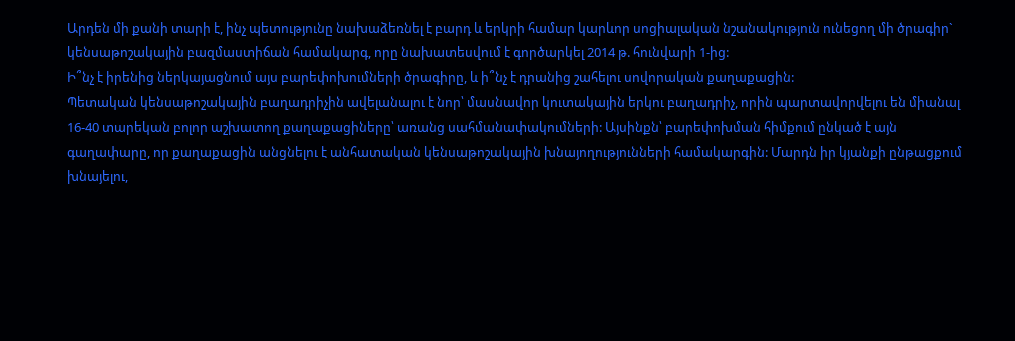Արդեն մի քանի տարի է, ինչ պետությունը նախաձեռնել է բարդ և երկրի համար կարևոր սոցիալական նշանակություն ունեցող մի ծրագիր` կենսաթոշակային բազմաստիճան համակարգ, որը նախատեսվում է գործարկել 2014 թ. հունվարի 1-ից:
Ի՞նչ է իրենից ներկայացնում այս բարեփոխումների ծրագիրը, և ի՞նչ է դրանից շահելու սովորական քաղաքացին:
Պետական կենսաթոշակային բաղադրիչին ավելանալու է նոր՝ մասնավոր կուտակային երկու բաղադրիչ, որին պարտավորվելու են միանալ 16-40 տարեկան բոլոր աշխատող քաղաքացիները՝ առանց սահմանափակումների: Այսինքն՝ բարեփոխման հիմքում ընկած է այն գաղափարը, որ քաղաքացին անցնելու է անհատական կենսաթոշակային խնայողությունների համակարգին: Մարդն իր կյանքի ընթացքում խնայելու,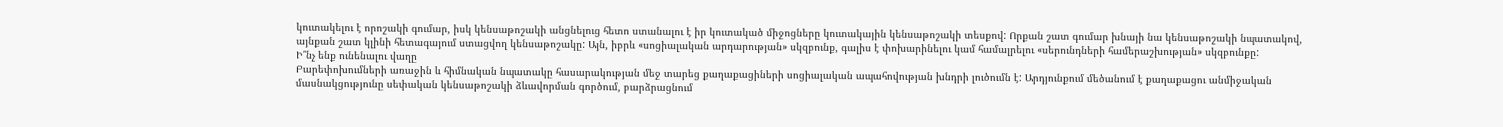կուտակելու է որոշակի գումար, իսկ կենսաթոշակի անցնելուց հետո ստանալու է իր կուտակած միջոցները կուտակային կենսաթոշակի տեսքով: Որքան շատ գումար խնայի նա կենսաթոշակի նպատակով, այնքան շատ կլինի հետագայում ստացվող կենսաթոշակը: Այն, իբրև «սոցիալական արդարության» սկզբունք, գալիս է փոխարինելու կամ համալրելու «սերունդների համերաշխության» սկզբունքը:
Ի՞նչ ենք ունենալու վաղը
Բարեփոխումների առաջին և հիմնական նպատակը հասարակության մեջ տարեց քաղաքացիների սոցիալական ապահովության խնդրի լուծումն է: Արդյունքում մեծանում է քաղաքացու անմիջական մասնակցությունը սեփական կենսաթոշակի ձևավորման գործում, բարձրացնում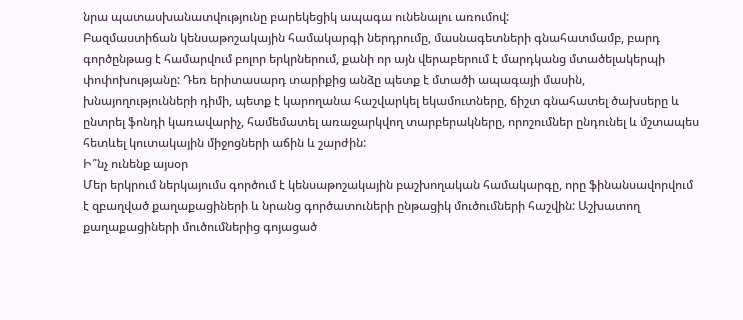նրա պատասխանատվությունը բարեկեցիկ ապագա ունենալու առումով:
Բազմաստիճան կենսաթոշակային համակարգի ներդրումը, մասնագետների գնահատմամբ, բարդ գործընթաց է համարվում բոլոր երկրներում, քանի որ այն վերաբերում է մարդկանց մտածելակերպի փոփոխությանը: Դեռ երիտասարդ տարիքից անձը պետք է մտածի ապագայի մասին, խնայողությունների դիմի, պետք է կարողանա հաշվարկել եկամուտները, ճիշտ գնահատել ծախսերը և ընտրել ֆոնդի կառավարիչ, համեմատել առաջարկվող տարբերակները, որոշումներ ընդունել և մշտապես հետևել կուտակային միջոցների աճին և շարժին:
Ի՞նչ ունենք այսօր
Մեր երկրում ներկայումս գործում է կենսաթոշակային բաշխողական համակարգը, որը ֆինանսավորվում է զբաղված քաղաքացիների և նրանց գործատուների ընթացիկ մուծումների հաշվին: Աշխատող քաղաքացիների մուծումներից գոյացած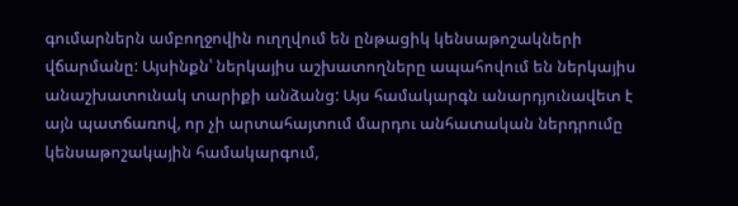գումարներն ամբողջովին ուղղվում են ընթացիկ կենսաթոշակների վճարմանը: Այսինքն՝ ներկայիս աշխատողները ապահովում են ներկայիս անաշխատունակ տարիքի անձանց: Այս համակարգն անարդյունավետ է այն պատճառով, որ չի արտահայտում մարդու անհատական ներդրումը կենսաթոշակային համակարգում,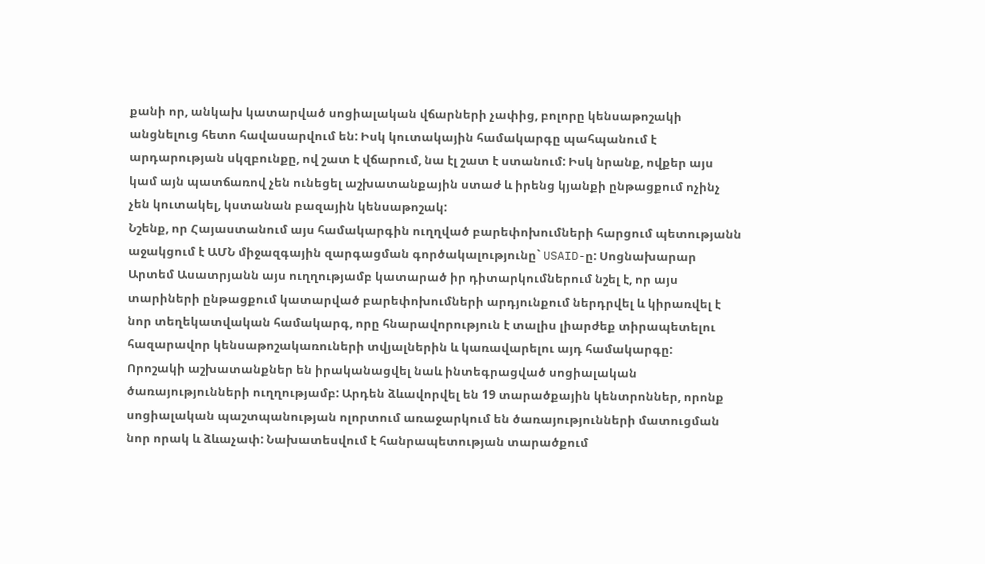քանի որ, անկախ կատարված սոցիալական վճարների չափից, բոլորը կենսաթոշակի անցնելուց հետո հավասարվում են: Իսկ կուտակային համակարգը պահպանում է արդարության սկզբունքը, ով շատ է վճարում, նա էլ շատ է ստանում: Իսկ նրանք, ովքեր այս կամ այն պատճառով չեն ունեցել աշխատանքային ստաժ և իրենց կյանքի ընթացքում ոչինչ չեն կուտակել, կստանան բազային կենսաթոշակ:
Նշենք, որ Հայաստանում այս համակարգին ուղղված բարեփոխումների հարցում պետությանն աջակցում է ԱՄՆ միջազգային զարգացման գործակալությունը` USAID-ը: Սոցնախարար Արտեմ Ասատրյանն այս ուղղությամբ կատարած իր դիտարկումներում նշել է, որ այս տարիների ընթացքում կատարված բարեփոխումների արդյունքում ներդրվել և կիրառվել է նոր տեղեկատվական համակարգ, որը հնարավորություն է տալիս լիարժեք տիրապետելու հազարավոր կենսաթոշակառուների տվյալներին և կառավարելու այդ համակարգը:
Որոշակի աշխատանքներ են իրականացվել նաև ինտեգրացված սոցիալական ծառայությունների ուղղությամբ: Արդեն ձևավորվել են 19 տարածքային կենտրոններ, որոնք սոցիալական պաշտպանության ոլորտում առաջարկում են ծառայությունների մատուցման նոր որակ և ձևաչափ: Նախատեսվում է հանրապետության տարածքում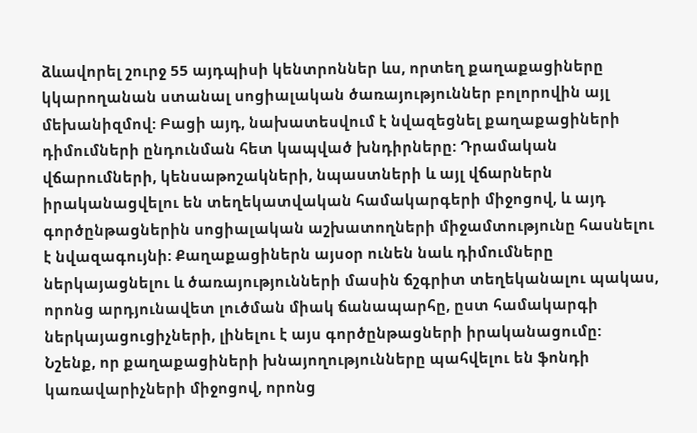ձևավորել շուրջ 55 այդպիսի կենտրոններ ևս, որտեղ քաղաքացիները կկարողանան ստանալ սոցիալական ծառայություններ բոլորովին այլ մեխանիզմով: Բացի այդ, նախատեսվում է նվազեցնել քաղաքացիների դիմումների ընդունման հետ կապված խնդիրները: Դրամական վճարումների, կենսաթոշակների, նպաստների և այլ վճարներն իրականացվելու են տեղեկատվական համակարգերի միջոցով, և այդ գործընթացներին սոցիալական աշխատողների միջամտությունը հասնելու է նվազագույնի: Քաղաքացիներն այսօր ունեն նաև դիմումները ներկայացնելու և ծառայությունների մասին ճշգրիտ տեղեկանալու պակաս, որոնց արդյունավետ լուծման միակ ճանապարհը, ըստ համակարգի ներկայացուցիչների, լինելու է այս գործընթացների իրականացումը:
Նշենք, որ քաղաքացիների խնայողությունները պահվելու են ֆոնդի կառավարիչների միջոցով, որոնց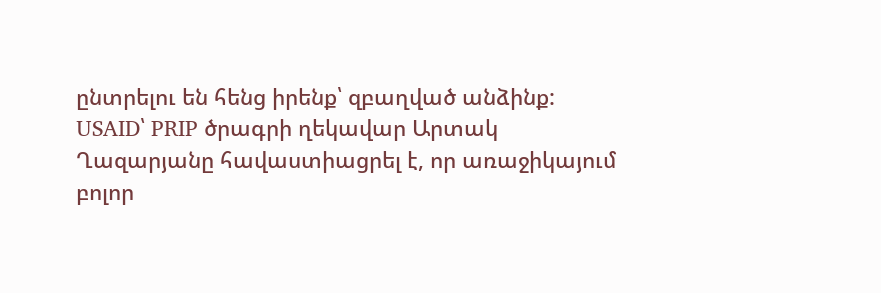ընտրելու են հենց իրենք՝ զբաղված անձինք: USAID՝ PRIP ծրագրի ղեկավար Արտակ Ղազարյանը հավաստիացրել է, որ առաջիկայում բոլոր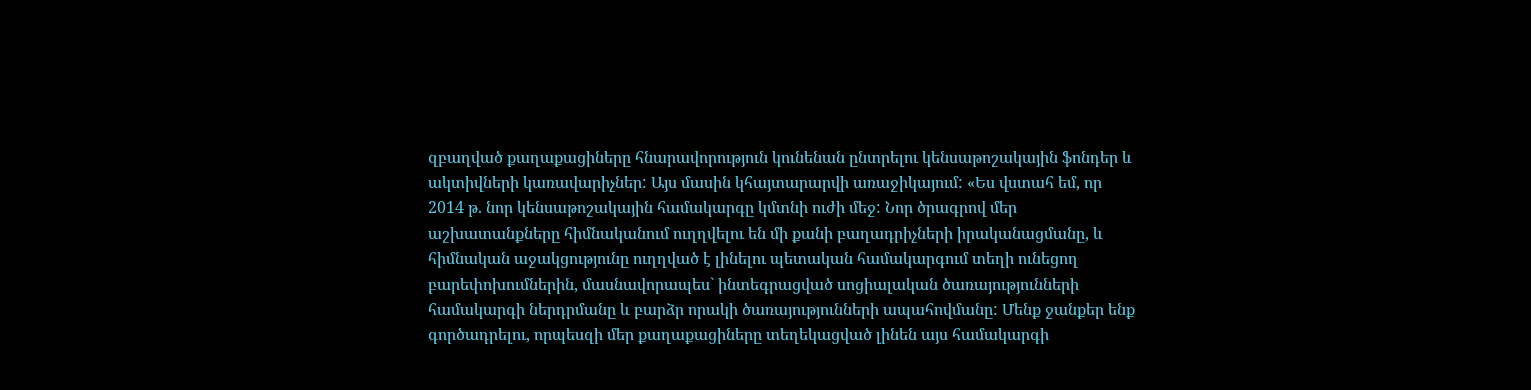զբաղված քաղաքացիները հնարավորություն կունենան ընտրելու կենսաթոշակային ֆոնդեր և ակտիվների կառավարիչներ: Այս մասին կհայտարարվի առաջիկայում: «Ես վստահ եմ, որ 2014 թ. նոր կենսաթոշակային համակարգը կմտնի ուժի մեջ: Նոր ծրագրով մեր աշխատանքները հիմնականում ուղղվելու են մի քանի բաղադրիչների իրականացմանը, և հիմնական աջակցությունը ուղղված է լինելու պետական համակարգում տեղի ունեցող բարեփոխումներին, մասնավորապես` ինտեգրացված սոցիալական ծառայությունների համակարգի ներդրմանը և բարձր որակի ծառայությունների ապահովմանը: Մենք ջանքեր ենք գործադրելու, որպեսզի մեր քաղաքացիները տեղեկացված լինեն այս համակարգի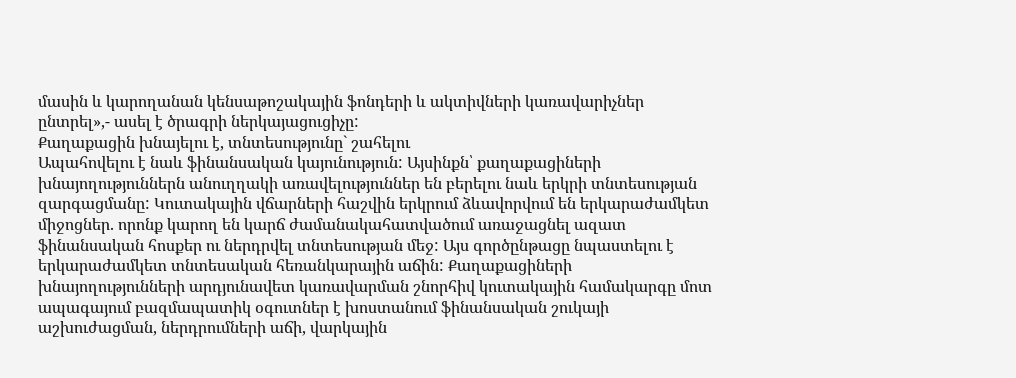մասին և կարողանան կենսաթոշակային ֆոնդերի և ակտիվների կառավարիչներ ընտրել»,- ասել է ծրագրի ներկայացուցիչը:
Քաղաքացին խնայելու է, տնտեսությունը` շահելու
Ապահովելու է նաև ֆինանսական կայունություն: Այսինքն՝ քաղաքացիների խնայողություններն անուղղակի առավելություններ են բերելու նաև երկրի տնտեսության զարգացմանը: Կուտակային վճարների հաշվին երկրում ձևավորվում են երկարաժամկետ միջոցներ. որոնք կարող են կարճ ժամանակահատվածում առաջացնել ազատ ֆինանսական հոսքեր ու ներդրվել տնտեսության մեջ: Այս գործընթացը նպաստելու է երկարաժամկետ տնտեսական հեռանկարային աճին: Քաղաքացիների խնայողությունների արդյունավետ կառավարման շնորհիվ կուտակային համակարգը մոտ ապագայում բազմապատիկ օգուտներ է խոստանում ֆինանսական շուկայի աշխուժացման, ներդրումների աճի, վարկային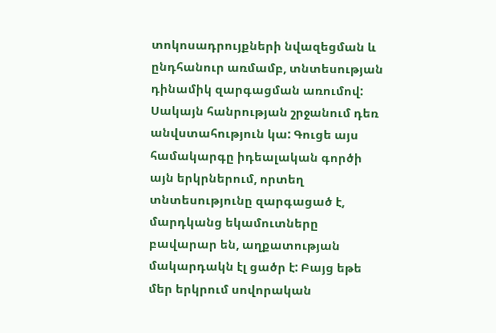տոկոսադրույքների նվազեցման և ընդհանուր առմամբ, տնտեսության դինամիկ զարգացման առումով:
Սակայն հանրության շրջանում դեռ անվստահություն կա: Գուցե այս համակարգը իդեալական գործի այն երկրներում, որտեղ տնտեսությունը զարգացած է, մարդկանց եկամուտները բավարար են, աղքատության մակարդակն էլ ցածր է: Բայց եթե մեր երկրում սովորական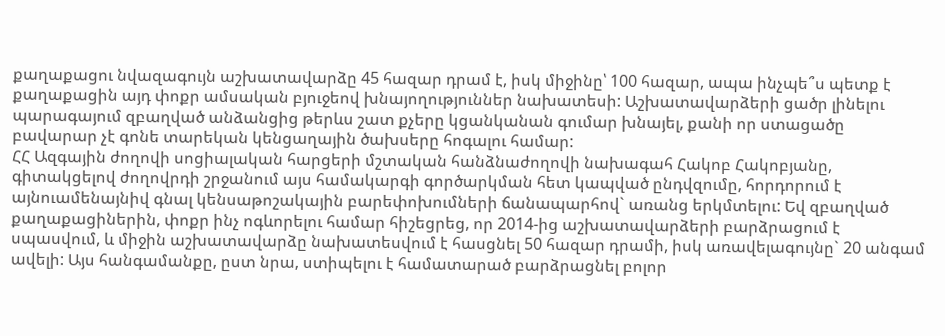քաղաքացու նվազագույն աշխատավարձը 45 հազար դրամ է, իսկ միջինը՝ 100 հազար, ապա ինչպե՞ս պետք է քաղաքացին այդ փոքր ամսական բյուջեով խնայողություններ նախատեսի: Աշխատավարձերի ցածր լինելու պարագայում զբաղված անձանցից թերևս շատ քչերը կցանկանան գումար խնայել, քանի որ ստացածը բավարար չէ գոնե տարեկան կենցաղային ծախսերը հոգալու համար:
ՀՀ Ազգային ժողովի սոցիալական հարցերի մշտական հանձնաժողովի նախագահ Հակոբ Հակոբյանը, գիտակցելով ժողովրդի շրջանում այս համակարգի գործարկման հետ կապված ընդվզումը, հորդորում է այնուամենայնիվ գնալ կենսաթոշակային բարեփոխումների ճանապարհով` առանց երկմտելու: Եվ զբաղված քաղաքացիներին, փոքր ինչ ոգևորելու համար հիշեցրեց, որ 2014-ից աշխատավարձերի բարձրացում է սպասվում, և միջին աշխատավարձը նախատեսվում է հասցնել 50 հազար դրամի, իսկ առավելագույնը` 20 անգամ ավելի: Այս հանգամանքը, ըստ նրա, ստիպելու է համատարած բարձրացնել բոլոր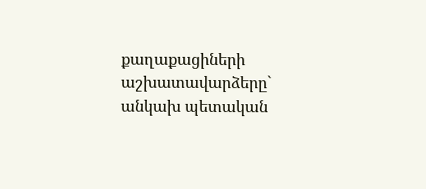քաղաքացիների աշխատավարձերը` անկախ պետական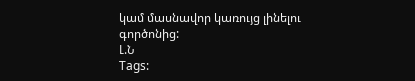կամ մասնավոր կառույց լինելու գործոնից:
Լ.Ն
Tags: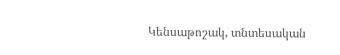Կենսաթոշակ, տնտեսական